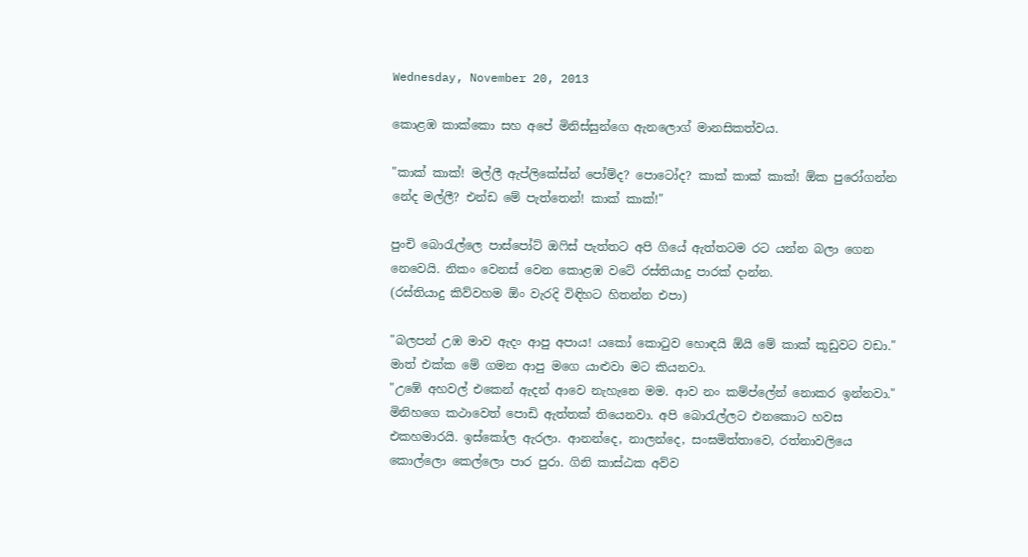Wednesday, November 20, 2013

කොළඹ කාක්කො සහ අපේ මිනිස්සුන්ගෙ ඇනලොග් මානසිකත්වය.

"කාක් කාක්! මල්ලී ඇප්ලිකේස්න් පෝම්ද? පොටෝද? කාක් කාක් කාක්! ඕක පුරෝගන්න නේද මල්ලී? එන්ඩ මේ පැත්තෙන්! කාක් කාක්!"

පුංචි බොරැල්ලෙ පාස්පෝට් ඔෆිස් පැත්තට අපි ගියේ ඇත්තටම රට යන්න බලා ගෙන නෙවෙයි. නිකං වෙනස් වෙන කොළඹ වටේ රස්තියාදු පාරක් දාන්න.
(රස්තියාදු කිව්වහම ඕං වැරදි විඳිහට හිතන්න එපා)

"බලපන් උඹ මාව ඇදං ආපු අපාය! යකෝ කොටුව හොඳයි ඕයි මේ කාක් කූඩුවට වඩා."
මාත් එක්ක මේ ගමන ආපු මගෙ යාළුවා මට කියනවා.
"උඹේ අහවල් එකෙන් ඇදන් ආවෙ නැහැනෙ මම. ආව නං කම්ප්ලේන් නොකර ඉන්නවා."
මිනිහගෙ කථාවෙත් පොඩි ඇත්තක් තියෙනවා. අපි බොරැල්ලට එනකොට හවස එකහමාරයි. ඉස්කෝල ඇරලා. ආනන්දෙ, නාලන්දෙ, සංඝමිත්තාවෙ, රත්නාවලියෙ කොල්ලො කෙල්ලො පාර පුරා. ගිනි කාස්ඨක අව්ව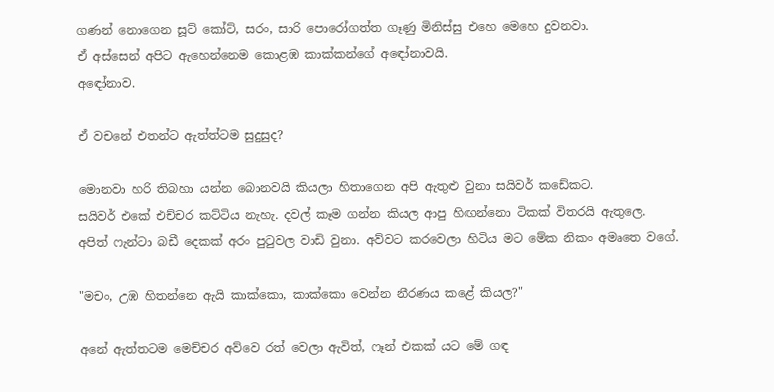ගණන් නොගෙන සූට් කෝට්, සරං, සාරි පොරෝගත්ත ගෑණු මිනිස්සු එහෙ මෙහෙ දුවනවා.
ඒ අස්සෙන් අපිට ඇහෙන්නෙම කොළඹ කාක්කන්ගේ අඳෝනාවයි.
අඳෝනාව.

ඒ වචනේ එතන්ට ඇත්ත්ටම සුදුසුද?

මොනවා හරි තිබහා යන්න බොනවයි කියලා හිතාගෙන අපි ඇතුළු වුනා සයිවර් කඩේකට.
සයිවර් එකේ එච්චර කට්ටිය නැහැ. දවල් කෑම ගන්න කියල ආපු හිඟන්නො ටිකක් විතරයි ඇතුලෙ.
අපිත් ෆැන්ටා බඩී දෙකක් අරං පුටුවල වාඩි වුනා. අව්වට කරවෙලා හිටිය මට මේක නිකං අමෘතෙ වගේ.

"මචං, උඹ හිතන්නෙ ඇයි කාක්කො, කාක්කො වෙන්න නීරණය කළේ කියල?"

අනේ ඇත්තටම මෙච්චර අව්වෙ රත් වෙලා ඇවිත්, ෆෑන් එකක් යට මේ ගඳ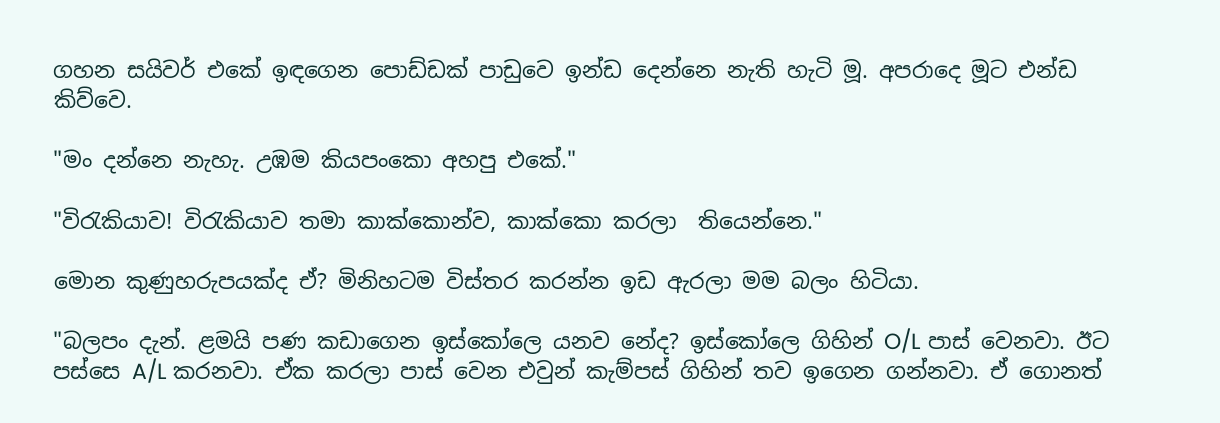ගහන සයිවර් එකේ ඉඳගෙන පොඩ්ඩක් පාඩුවෙ ඉන්ඩ දෙන්නෙ නැති හැටි මූ. අපරාදෙ මූට එන්ඩ කිව්වෙ.

"මං දන්නෙ නැහැ. උඹම කියපංකො අහපු එකේ."

"විරැකියාව! විරැකියාව තමා කාක්කොන්ව, කාක්කො කරලා  තියෙන්නෙ."

මොන කුණුහරුපයක්ද ඒ? මිනිහටම විස්තර කරන්න ඉඩ ඇරලා මම බලං හිටියා.

"බලපං දැන්. ළමයි පණ කඩාගෙන ඉස්කෝලෙ යනව නේද? ඉස්කෝලෙ ගිහින් O/L පාස් වෙනවා. ඊට පස්සෙ A/L කරනවා. ඒක කරලා පාස් වෙන එවුන් කැම්පස් ගිහින් තව ඉගෙන ගන්නවා. ඒ ගොනත්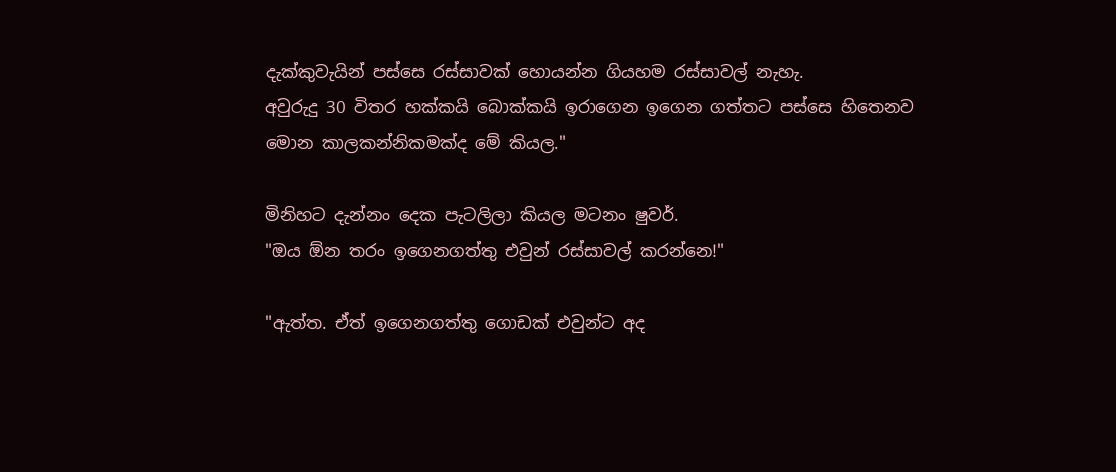දැක්කුවැයින් පස්සෙ රස්සාවක් හොයන්න ගියහම රස්සාවල් නැහැ.
අවුරුදු 30 විතර හක්කයි බොක්කයි ඉරාගෙන ඉගෙන ගත්තට පස්සෙ හිතෙනව මොන කාලකන්නිකමක්ද මේ කියල."

මිනිහට දැන්නං දෙක පැටලිලා කියල මටනං ෂුවර්.
"ඔය ඕන තරං ඉගෙනගත්තු එවුන් රස්සාවල් කරන්නෙ!"

"ඇත්ත. ඒත් ඉගෙනගත්තු ගොඩක් එවුන්ට අද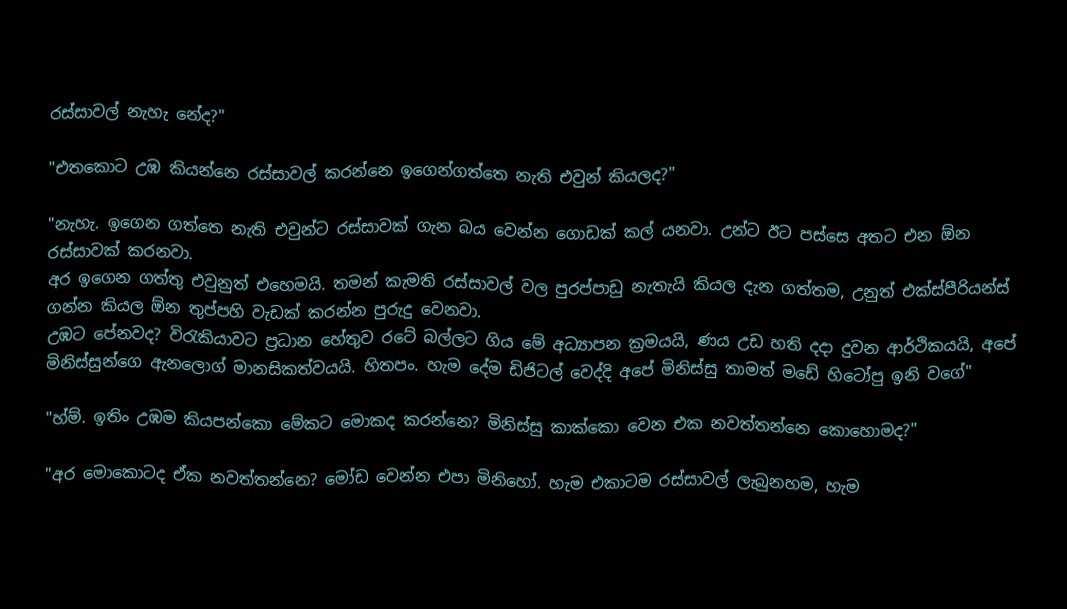රස්සාවල් නැහැ නේද?"

"එතකොට උඹ කියන්නෙ රස්සාවල් කරන්නෙ ඉගෙන්ගත්තෙ නැති එවුන් කියලද?"

"නැහැ. ඉගෙන ගත්තෙ නැති එවුන්ට රස්සාවක් ගැන බය වෙන්න ගොඩක් කල් යනවා. උන්ට ඊට පස්සෙ අතට එන ඕන රස්සාවක් කරනවා.
අර ඉගෙන ගත්තු එවුනුත් එහෙමයි. තමන් කැමති රස්සාවල් වල පුරප්පාඩු නැතැයි කියල දැන ගත්තම, උනුත් එක්ස්පීරියන්ස් ගන්න කියල ඕන තුප්පහි වැඩක් කරන්න පුරුදු වෙනවා.
උඹට පේනවද? විරැකියාවට ප්‍රධාන හේතුව රටේ බල්ලට ගිය මේ අධ්‍යාපන ක්‍රමයයි, ණය උඩ හති දදා දුවන ආර්ථිකයයි, අපේ මිනිස්සුන්ගෙ ඇනලොග් මානසිකත්වයයි. හිතපං. හැම දේම ඩිජිටල් වෙද්දි අපේ මිනිස්සු තාමත් මඩේ හිටෝපු ඉනි වගේ"

"හ්ම්. ඉතිං උඹම කියපන්කො මේකට මොකද කරන්නෙ? මිනිස්සු කාක්කො වෙන එක නවත්තන්නෙ කොහොමද?"

"අර මොකොටද ඒක නවත්තන්නෙ? මෝඩ වෙන්න එපා මිනිහෝ. හැම එකාටම රස්සාවල් ලැබුනහම, හැම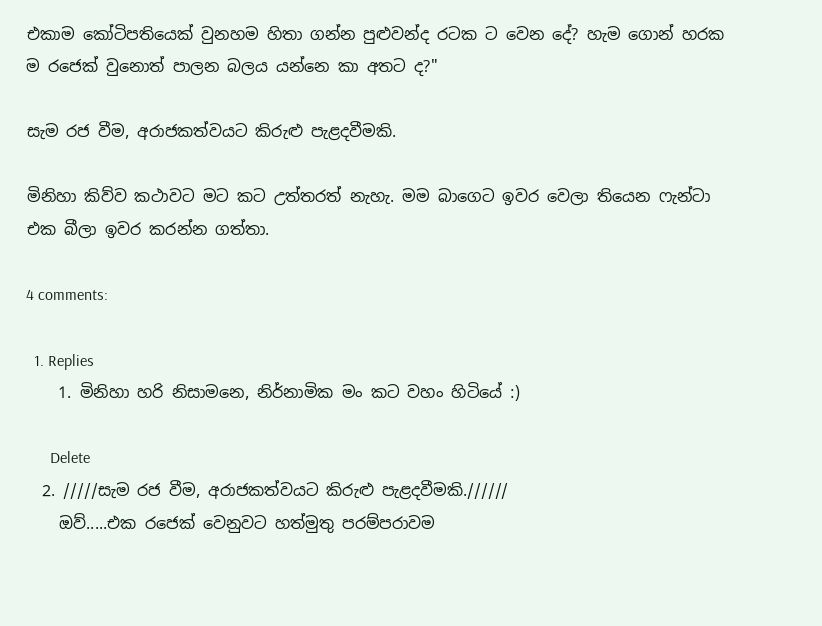එකාම කෝටිපතියෙක් වුනහම හිතා ගන්න පුළුවන්ද රටක ට වෙන දේ? හැම ගොන් හරක ම රජෙක් වුනොත් පාලන බලය යන්නෙ කා අතට ද?"

සැම රජ වීම, අරාජකත්වයට කිරුළු පැළදවීමකි.

මිනිහා කිව්ව කථාවට මට කට උත්තරත් නැහැ. මම බාගෙට ඉවර වෙලා තියෙන ෆැන්ටා එක බීලා ඉවර කරන්න ගත්තා.

4 comments:

  1. Replies
    1. මිනිහා හරි නිසාමනෙ, නිර්නාමික මං කට වහං හිටියේ :)

      Delete
  2. /////සැම රජ වීම, අරාජකත්වයට කිරුළු පැළදවීමකි.//////
    ඔව්.....එක රජෙක් වෙනුවට හත්මුතු පරම්පරාවම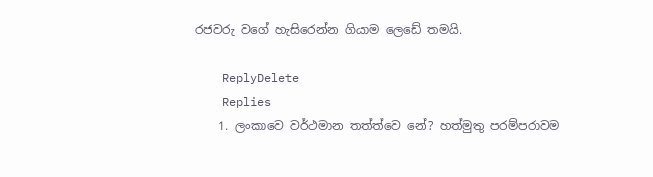රජවරු වගේ හැසිරෙන්න ගියාම ලෙඩේ තමයි.

    ReplyDelete
    Replies
    1. ලංකාවෙ වර්ථමාන තත්ත්වෙ නේ? හත්මුතු පරම්පරාවම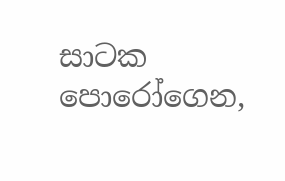සාටක පොරෝගෙන,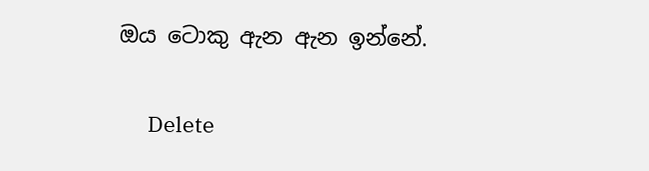ඔය ටොකු ඇන ඇන ඉන්නේ.

      Delete